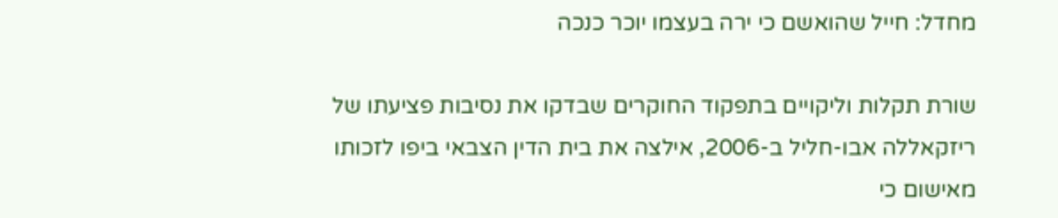מחדל: חייל שהואשם כי ירה בעצמו יוכר כנכה

שורת תקלות וליקויים בתפקוד החוקרים שבדקו את נסיבות פציעתו של ריזקאללה אבו-חליל ב-2006, אילצה את בית הדין הצבאי ביפו לזכותו מאישום כי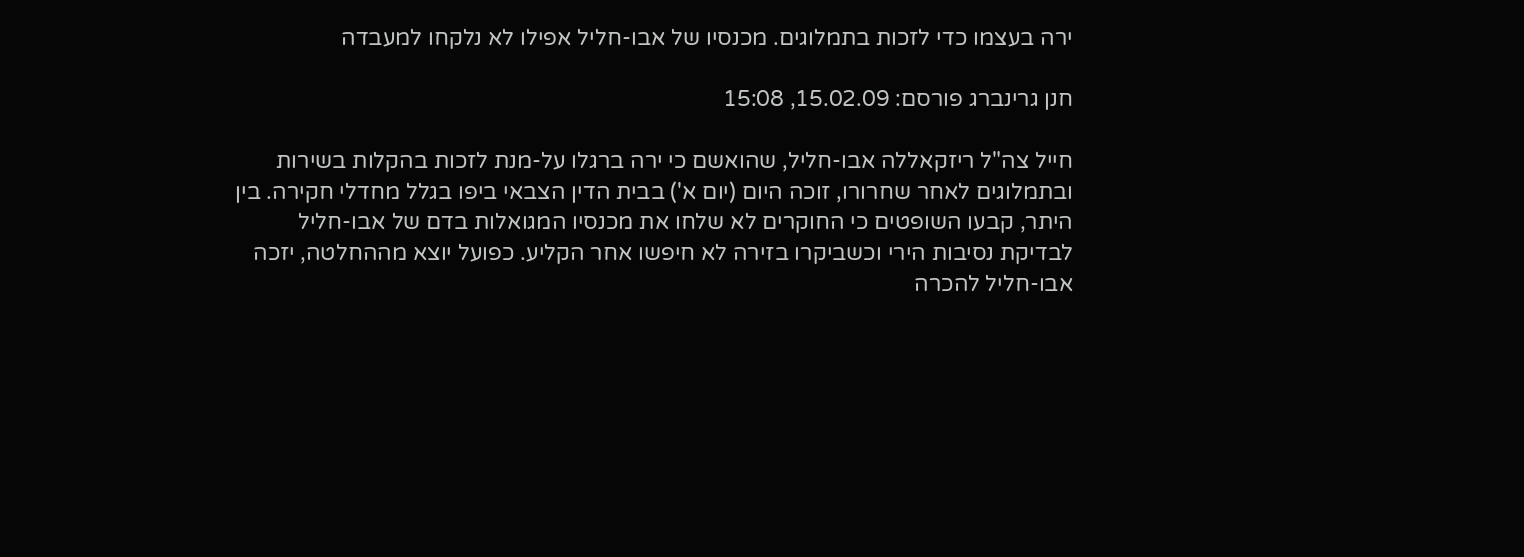ירה בעצמו כדי לזכות בתמלוגים. מכנסיו של אבו-חליל אפילו לא נלקחו למעבדה

חנן גרינברג פורסם: 15.02.09, 15:08

חייל צה"ל ריזקאללה אבו-חליל, שהואשם כי ירה ברגלו על-מנת לזכות בהקלות בשירות ובתמלוגים לאחר שחרורו, זוכה היום (יום א') בבית הדין הצבאי ביפו בגלל מחדלי חקירה. בין היתר, קבעו השופטים כי החוקרים לא שלחו את מכנסיו המגואלות בדם של אבו-חליל לבדיקת נסיבות הירי וכשביקרו בזירה לא חיפשו אחר הקליע. כפועל יוצא מההחלטה, יזכה אבו-חליל להכרה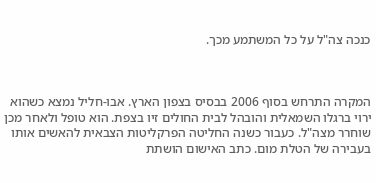כנכה צה"ל על כל המשתמע מכך.



המקרה התרחש בסוף 2006 בבסיס בצפון הארץ. אבו-חליל נמצא כשהוא ירוי ברגלו השמאלית והובהל לבית החולים זיו בצפת. הוא טופל ולאחר מכן שוחרר מצה"ל. כעבור כשנה החליטה הפרקליטות הצבאית להאשים אותו בעבירה של הטלת מום. כתב האישום הושתת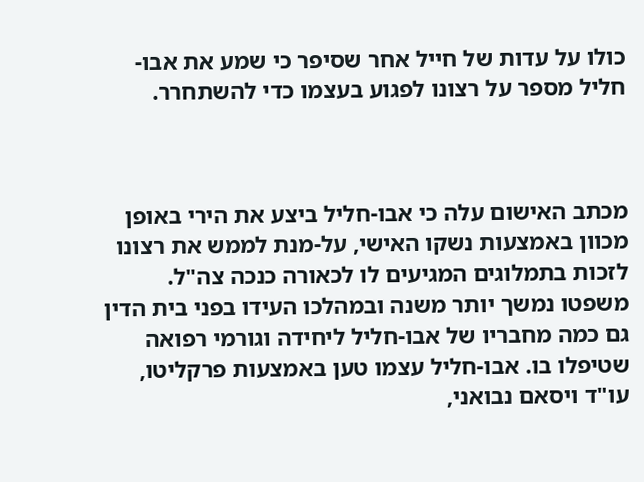כולו על עדות של חייל אחר שסיפר כי שמע את אבו-חליל מספר על רצונו לפגוע בעצמו כדי להשתחרר.



מכתב האישום עלה כי אבו-חליל ביצע את הירי באופן מכוון באמצעות נשקו האישי, על-מנת לממש את רצונו לזכות בתמלוגים המגיעים לו לכאורה כנכה צה"ל. משפטו נמשך יותר משנה ובמהלכו העידו בפני בית הדין גם כמה מחבריו של אבו-חליל ליחידה וגורמי רפואה שטיפלו בו. אבו-חליל עצמו טען באמצעות פרקליטו, עו"ד ויסאם נבואני,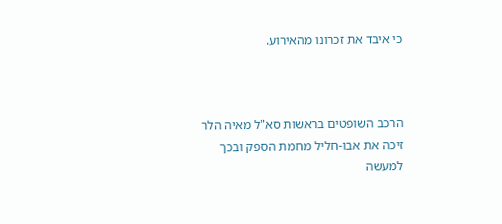כי איבד את זכרונו מהאירוע.



הרכב השופטים בראשות סא"ל מאיה הלר זיכה את אבו-חליל מחמת הספק ובכך למעשה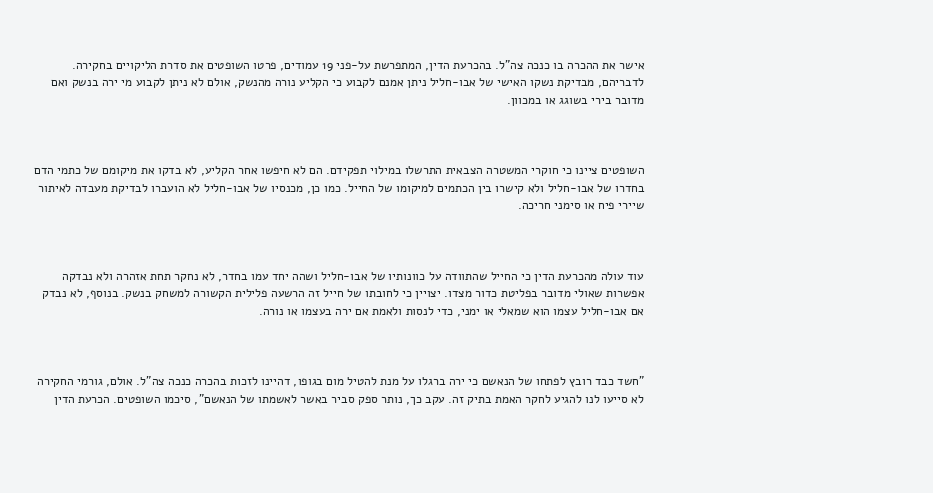אישר את ההכרה בו כנכה צה"ל. בהכרעת הדין, המתפרשת על-פני 19 עמודים, פרטו השופטים את סדרת הליקויים בחקירה. לדבריהם, מבדיקת נשקו האישי של אבו-חליל ניתן אמנם לקבוע כי הקליע נורה מהנשק, אולם לא ניתן לקבוע מי ירה בנשק ואם מדובר בירי בשוגג או במכוון.



השופטים ציינו כי חוקרי המשטרה הצבאית התרשלו במילוי תפקידם. הם לא חיפשו אחר הקליע, לא בדקו את מיקומם של כתמי הדם בחדרו של אבו-חליל ולא קישרו בין הכתמים למיקומו של החייל. כמו כן, מכנסיו של אבו-חליל לא הועברו לבדיקת מעבדה לאיתור שיירי פיח או סימני חריכה.



עוד עולה מהכרעת הדין כי החייל שהתוודה על כוונותיו של אבו-חליל ושהה יחד עמו בחדר, לא נחקר תחת אזהרה ולא נבדקה אפשרות שאולי מדובר בפליטת כדור מצדו. יצויין כי לחובתו של חייל זה הרשעה פלילית הקשורה למשחק בנשק. בנוסף, לא נבדק אם אבו-חליל עצמו הוא שמאלי או ימני, כדי לנסות ולאמת אם ירה בעצמו או נורה.



"חשד כבד רובץ לפתחו של הנאשם כי ירה ברגלו על מנת להטיל מום בגופו, דהיינו לזכות בהכרה כנכה צה"ל. אולם, גורמי החקירה לא סייעו לנו להגיע לחקר האמת בתיק זה. עקב כך, נותר ספק סביר באשר לאשמתו של הנאשם", סיכמו השופטים. הכרעת הדין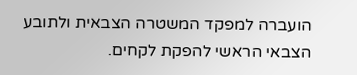הועברה למפקד המשטרה הצבאית ולתובע הצבאי הראשי להפקת לקחים.